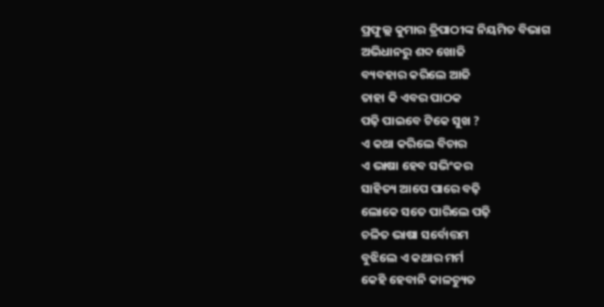ପ୍ରଫୁଲ୍ଲ କୁମାର ତ୍ରିପାଠୀଙ୍କ ନିୟମିତ ବିଭାଗ
ଅଭିଧାନରୁ ଶବ୍ଦ ଖୋଜି
ବ୍ୟବହାର କରିଲେ ଆଜି
ତାହା କି ଏବର ପାଠକ
ପଢ଼ି ପାଇବେ ଟିକେ ସୁଖ ?
ଏ କଥା କରିଲେ ବିଚାର
ଏ ଭାଷା ହେବ ସଭିଂକର
ସାହିତ୍ୟ ଆପେ ପାରେ ବଢ଼ି
ଲୋକେ ସତେ ପାରିଲେ ପଢ଼ି
ଚଳିତ ଭାଷା ସର୍ବୋତ୍ତମ
ବୁଝିଲେ ଏ କଥାର ମର୍ମ
କେହି ହେବାନି କାଳଚ୍ୟୁତ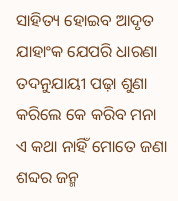ସାହିତ୍ୟ ହୋଇବ ଆଦୃତ
ଯାହାଂକ ଯେପରି ଧାରଣା
ତଦନୁଯାୟୀ ପଢ଼ା ଶୁଣା
କରିଲେ କେ କରିବ ମନା
ଏ କଥା ନାହିଁ ମୋତେ ଜଣା
ଶବ୍ଦର ଜନ୍ମ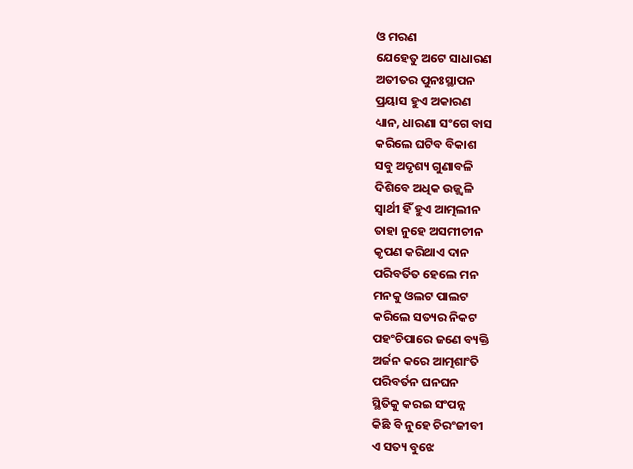ଓ ମରଣ
ଯେହେତୁ ଅଟେ ସାଧାରଣ
ଅତୀତର ପୁନଃସ୍ଥାପନ
ପ୍ରୟାସ ହୁଏ ଅକାରଣ
ଧ୍ୟାନ, ଧାରଣା ସଂଗେ ବାସ
କରିଲେ ଘଟିବ ବିକାଶ
ସବୁ ଅଦୃଶ୍ୟ ଗୁଣାବଳି
ଦିଶିବେ ଅଧିକ ଉଜ୍ଜ୍ବଳି
ସ୍ବାର୍ଥୀ ହିଁ ହୁଏ ଆତ୍ମଲୀନ
ତାହା ନୁହେ ଅସମୀଚୀନ
କୃପଣ କରିଥାଏ ଦାନ
ପରିବର୍ତିତ ହେଲେ ମନ
ମନକୁ ଓଲଟ ପାଲଟ
କରିଲେ ସତ୍ୟର ନିକଟ
ପହଂଚିପାରେ ଜଣେ ବ୍ୟକ୍ତି
ଅର୍ଜନ କରେ ଆତ୍ମଶାଂତି
ପରିବର୍ତନ ଘନଘନ
ସ୍ଥିତିକୁ କରଇ ସଂପନ୍ନ
କିଛି ବି ନୁହେ ଚିରଂଜୀବୀ
ଏ ସତ୍ୟ ବୁଝେ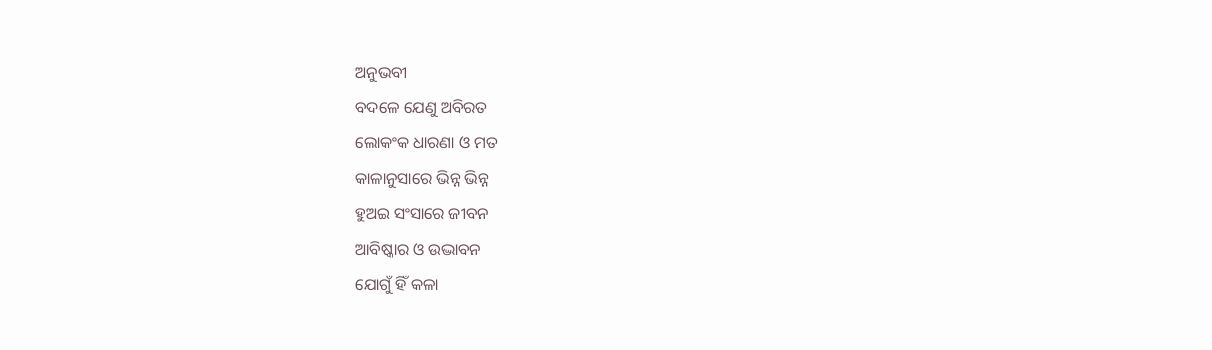ଅନୁଭବୀ
ବଦଳେ ଯେଣୁ ଅବିରତ
ଲୋକଂକ ଧାରଣା ଓ ମତ
କାଳାନୁସାରେ ଭିନ୍ନ ଭିନ୍ନ
ହୁଅଇ ସଂସାରେ ଜୀବନ
ଆବିଷ୍କାର ଓ ଉଦ୍ଭାବନ
ଯୋଗୁଁ ହିଁ କଳା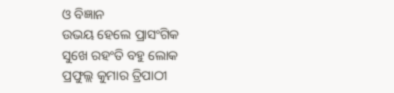ଓ ବିଜ୍ଞାନ
ଉଭୟ ହେଲେ ପ୍ରାସଂଗିକ
ସୁଖେ ରହଂତି ବହୁ ଲୋକ
ପ୍ରଫୁଲ୍ଲ କୁମାର ତ୍ରିପାଠୀ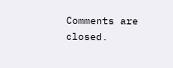Comments are closed.